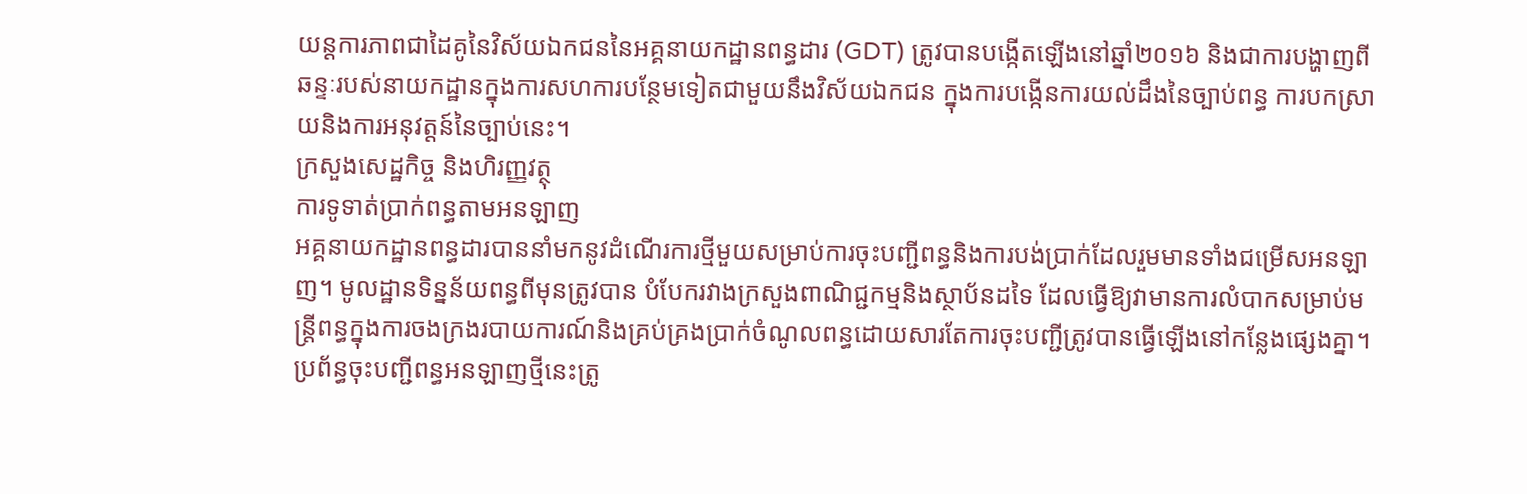យន្តការភាពជាដៃគូនៃវិស័យឯកជននៃអគ្គនាយកដ្ឋានពន្ធដារ (GDT) ត្រូវបានបង្កើតឡើងនៅឆ្នាំ២០១៦ និងជាការបង្ហាញពីឆន្ទៈរបស់នាយកដ្ឋានក្នុងការសហការបន្ថែមទៀតជាមួយនឹងវិស័យឯកជន ក្នុងការបង្កើនការយល់ដឹងនៃច្បាប់ពន្ធ ការបកស្រាយនិងការអនុវត្តន៍នៃច្បាប់នេះ។
ក្រសួងសេដ្ឋកិច្ច និងហិរញ្ញវត្ថុ
ការទូទាត់ប្រាក់ពន្ធតាមអនឡាញ
អគ្គនាយកដ្ឋានពន្ធដារបាននាំមកនូវដំណើរការថ្មីមួយសម្រាប់ការចុះបញ្ជីពន្ធនិងការបង់ប្រាក់ដែលរួមមានទាំងជម្រើសអនឡាញ។ មូលដ្ឋានទិន្នន័យពន្ធពីមុនត្រូវបាន បំបែករវាងក្រសួងពាណិជ្ជកម្មនិងស្ថាប័នដទៃ ដែលធ្វើឱ្យវាមានការលំបាកសម្រាប់មន្ត្រីពន្ធក្នុងការចងក្រងរបាយការណ៍និងគ្រប់គ្រងប្រាក់ចំណូលពន្ធដោយសារតែការចុះបញ្ជីត្រូវបានធ្វើឡើងនៅកន្លែងផ្សេងគ្នា។ ប្រព័ន្ធចុះបញ្ជីពន្ធអនឡាញថ្មីនេះត្រូ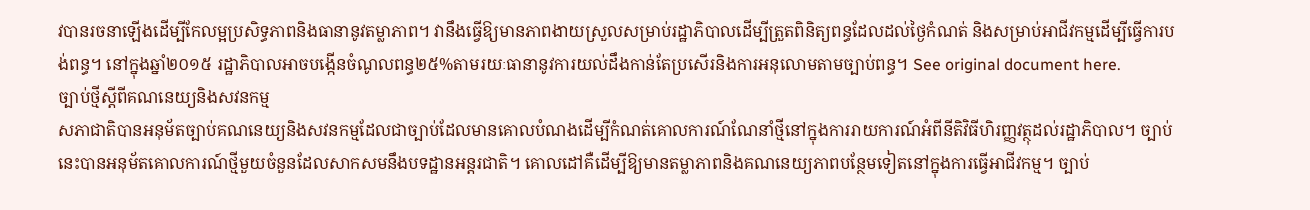វបានរចនាឡើងដើម្បីកែលម្អប្រសិទ្ធភាពនិងធានានូវតម្លាភាព។ វានឹងធ្វើឱ្យមានភាពងាយស្រួលសម្រាប់រដ្ឋាភិបាលដើម្បីត្រួតពិនិត្យពន្ធដែលដល់ថ្ងៃកំណត់ និងសម្រាប់អាជីវកម្មដើម្បីធ្វើការបង់ពន្ធ។ នៅក្នុងឆ្នាំ២០១៥ រដ្ឋាភិបាលអាចបង្កើនចំណូលពន្ធ២៥%តាមរយៈធានានូវការយល់ដឹងកាន់តែប្រសើរនិងការអនុលោមតាមច្បាប់ពន្ធ។ See original document here.
ច្បាប់ថ្មីស្តីពីគណនេយ្យនិងសវនកម្ម
សភាជាតិបានអនុម័តច្បាប់គណនេយ្យនិងសវនកម្មដែលជាច្បាប់ដែលមានគោលបំណងដើម្បីកំណត់គោលការណ៍ណែនាំថ្មីនៅក្នុងការរាយការណ៍អំពីនីតិវិធីហិរញ្ញវត្ថុដល់រដ្ឋាភិបាល។ ច្បាប់នេះបានអនុម័តគោលការណ៍ថ្មីមួយចំនួនដែលសាកសមនឹងបទដ្ឋានអន្តរជាតិ។ គោលដៅគឺដើម្បីឱ្យមានតម្លាភាពនិងគណនេយ្យភាពបន្ថែមទៀតនៅក្នុងការធ្វើអាជីវកម្ម។ ច្បាប់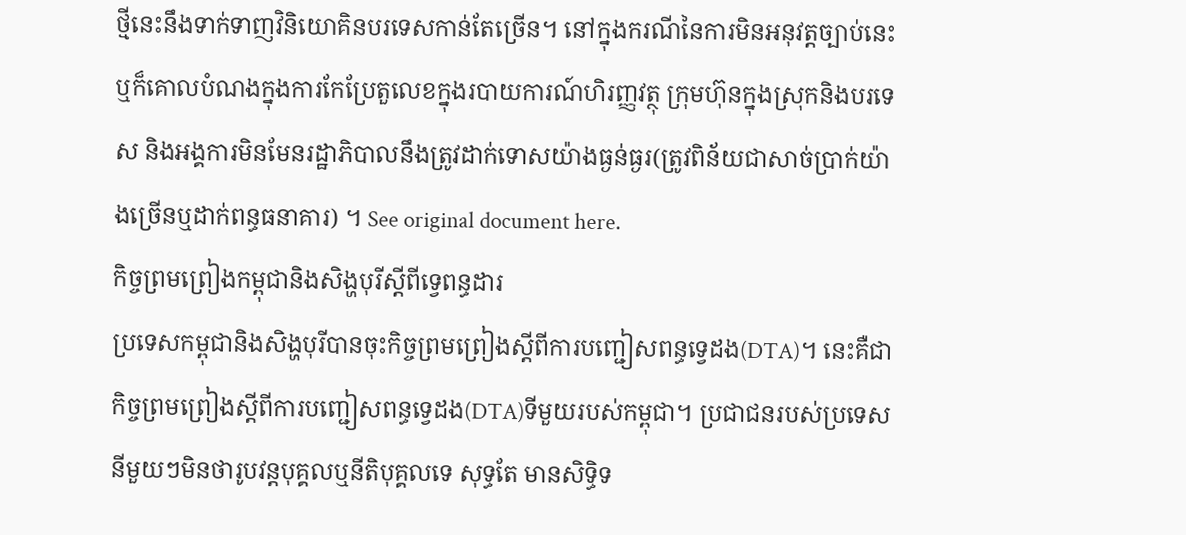ថ្មីនេះនឹងទាក់ទាញវិនិយោគិនបរទេសកាន់តែច្រើន។ នៅក្នុងករណីនៃការមិនអនុវត្តច្បាប់នេះ ឬក៏គោលបំណងក្នុងការកែប្រែតួលេខក្នុងរបាយការណ៍ហិរញ្ញវត្ថុ ក្រុមហ៊ុនក្នុងស្រុកនិងបរទេស និងអង្គការមិនមែនរដ្ឋាភិបាលនឹងត្រូវដាក់ទោសយ៉ាងធ្ងន់ធ្ងរ(ត្រូវពិន័យជាសាច់ប្រាក់យ៉ាងច្រើនឬដាក់ពន្ធធនាគារ) ។ See original document here.
កិច្ចព្រមព្រៀងកម្ពុជានិងសិង្ហបុរីស្តីពីទ្វេពន្ធដារ
ប្រទេសកម្ពុជានិងសិង្ហបុរីបានចុះកិច្ចព្រមព្រៀងស្តីពីការបញ្ជៀសពន្ធទ្វេដង(DTA)។ នេះគឺជាកិច្ចព្រមព្រៀងស្តីពីការបញ្ជៀសពន្ធទ្វេដង(DTA)ទីមួយរបស់កម្ពុជា។ ប្រជាជនរបស់ប្រទេសនីមួយៗមិនថារូបវន្តបុគ្គលឬនីតិបុគ្គលទេ សុទ្ធតែ មានសិទ្ធិទ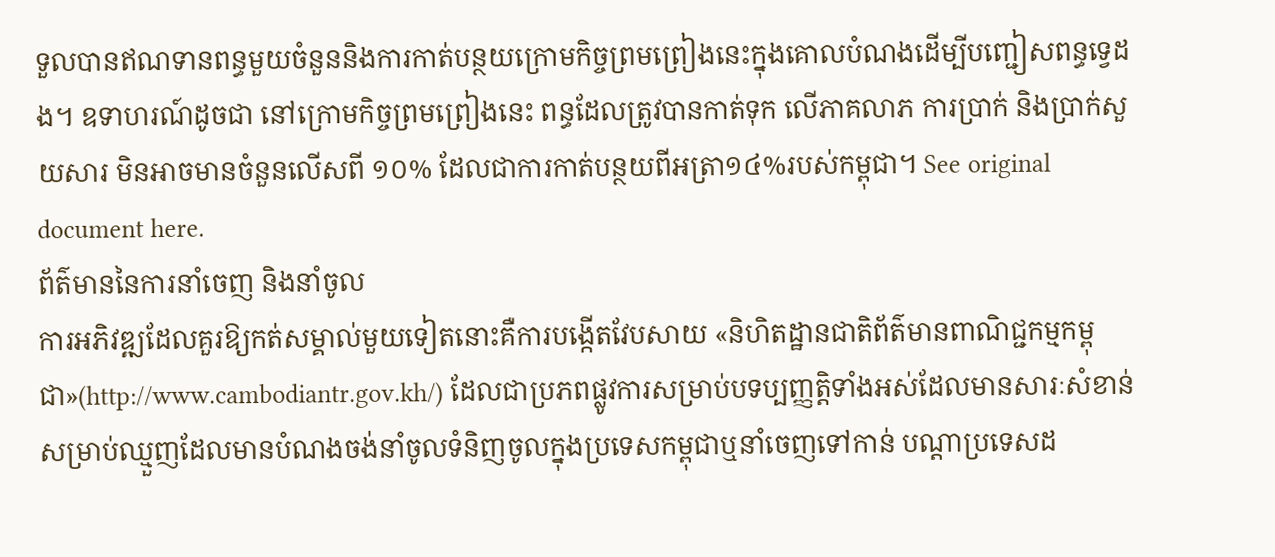ទួលបានឥណទានពន្ធមួយចំនួននិងការកាត់បន្ថយក្រោមកិច្ចព្រមព្រៀងនេះក្នុងគោលបំណងដើម្បីបញ្ជៀសពន្ធទ្វេដង។ ឧទាហរណ៍ដូចជា នៅក្រោមកិច្ចព្រមព្រៀងនេះ ពន្ធដែលត្រូវបានកាត់ទុក លើភាគលាភ ការប្រាក់ និងប្រាក់សួយសារ មិនអាចមានចំនួនលើសពី ១០% ដែលជាការកាត់បន្ថយពីអត្រា១៤%របស់កម្ពុជា។ See original document here.
ព័ត៌មាននៃការនាំចេញ និងនាំចូល
ការអភិវឌ្ឍដែលគួរឱ្យកត់សម្គាល់មួយទៀតនោះគឺការបង្កើតវែបសាយ «និហិតដ្ឋានជាតិព័ត៌មានពាណិជ្ជកម្មកម្ពុជា»(http://www.cambodiantr.gov.kh/) ដែលជាប្រភពផ្លូវការសម្រាប់បទប្បញ្ញត្តិទាំងអស់ដែលមានសារៈសំខាន់សម្រាប់ឈ្មួញដែលមានបំណងចង់នាំចូលទំនិញចូលក្នុងប្រទេសកម្ពុជាឬនាំចេញទៅកាន់ បណ្តាប្រទេសដ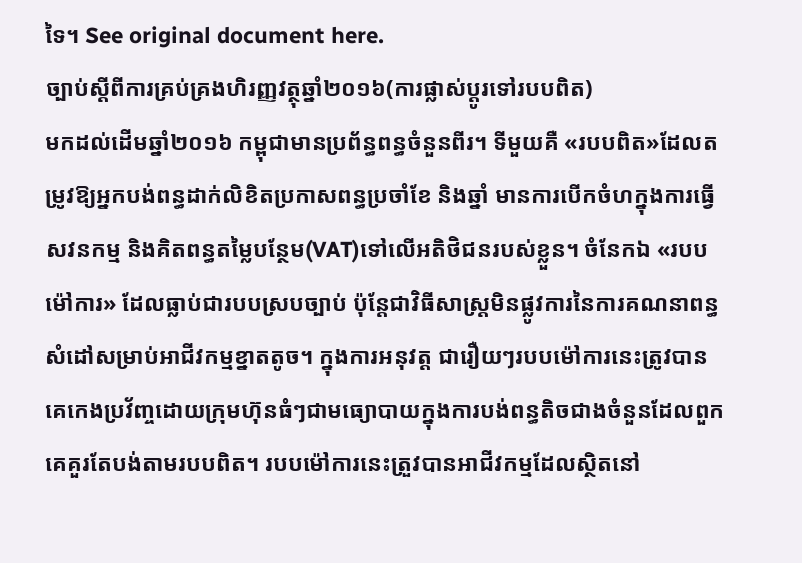ទៃ។ See original document here.
ច្បាប់ស្តីពីការគ្រប់គ្រងហិរញ្ញវត្ថុឆ្នាំ២០១៦(ការផ្លាស់ប្តូរទៅរបបពិត)
មកដល់ដើមឆ្នាំ២០១៦ កម្ពុជាមានប្រព័ន្ធពន្ធចំនួនពីរ។ ទីមួយគឺ «របបពិត»ដែលតម្រូវឱ្យអ្នកបង់ពន្ធដាក់លិខិតប្រកាសពន្ធប្រចាំខែ និងឆ្នាំ មានការបើកចំហក្នុងការធ្វើសវនកម្ម និងគិតពន្ធតម្លៃបន្ថែម(VAT)ទៅលើអតិថិជនរបស់ខ្លួន។ ចំនែកឯ «របបម៉ៅការ» ដែលធ្លាប់ជារបបស្របច្បាប់ ប៉ុន្តែជាវិធីសាស្រ្តមិនផ្លូវការនៃការគណនាពន្ធសំដៅសម្រាប់អាជីវកម្មខ្នាតតូច។ ក្នុងការអនុវត្ត ជារឿយៗរបបម៉ៅការនេះត្រូវបានគេកេងប្រវ័ញ្ចដោយក្រុមហ៊ុនធំៗជាមធ្យោបាយក្នុងការបង់ពន្ធតិចជាងចំនួនដែលពួកគេគួរតែបង់តាមរបបពិត។ របបម៉ៅការនេះត្រួវបានអាជីវកម្មដែលស្ថិតនៅ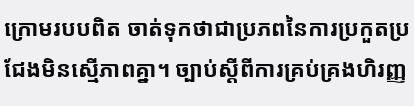ក្រោមរបបពិត ចាត់ទុកថាជាប្រភពនៃការប្រកួតប្រជែងមិនស្មើភាពគ្នា។ ច្បាប់ស្តីពីការគ្រប់គ្រងហិរញ្ញ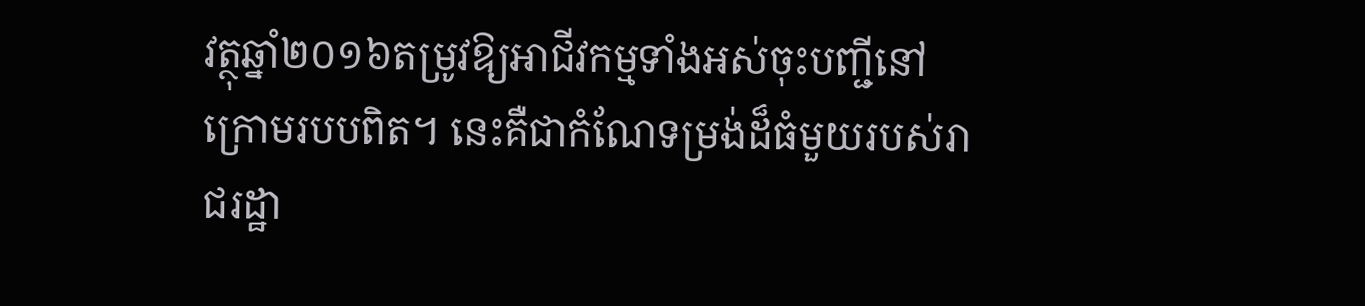វត្ថុឆ្នាំ២០១៦តម្រូវឱ្យអាជីវកម្មទាំងអស់ចុះបញ្ជីនៅក្រោមរបបពិត។ នេះគឺជាកំណែទម្រង់ដ៏ធំមួយរបស់រាជរដ្ឋា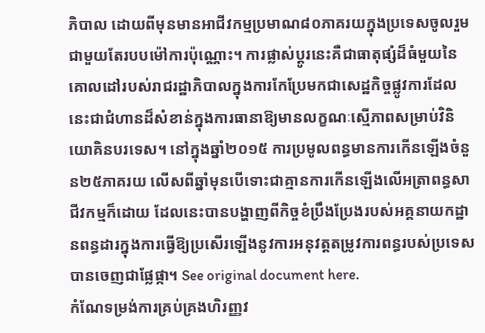ភិបាល ដោយពីមុនមានអាជីវកម្មប្រមាណ៨០ភាគរយក្នុងប្រទេសចូលរួមជាមួយតែរបបម៉ៅការប៉ុណ្ណោះ។ ការផ្លាស់ប្តូរនេះគឺជាធាតុផ្សំដ៏ធំមួយនៃគោលដៅរបស់រាជរដ្ឋាភិបាលក្នុងការកែប្រែមកជាសេដ្ឋកិច្ចផ្លូវការដែលនេះជាជំហានដ៏សំខាន់ក្នុងការធានាឱ្យមានលក្ខណៈស្មើភាពសម្រាប់វិនិយោគិនបរទេស។ នៅក្នុងឆ្នាំ២០១៥ ការប្រមូលពន្ធមានការកើនឡើងចំនួន២៥ភាគរយ លើសពីឆ្នាំមុនបើទោះជាគ្មានការកើនឡើងលើអត្រាពន្ធសាជីវកម្មក៏ដោយ ដែលនេះបានបង្ហាញពីកិច្ចខំប្រឹងប្រែងរបស់អគ្គនាយកដ្ឋានពន្ធដារក្នុងការធ្វើឱ្យប្រសើរឡើងនូវការអនុវត្តតម្រូវការពន្ធរបស់ប្រទេស បានចេញជាផ្លែផ្កា។ See original document here.
កំណែទម្រង់ការគ្រប់គ្រងហិរញ្ញវ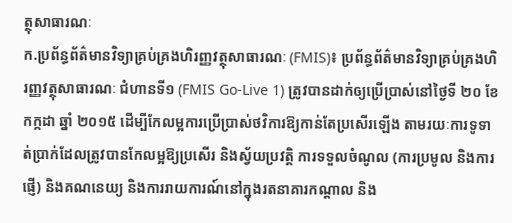ត្ថុសាធារណៈ
ក.ប្រព័ន្ធព័ត៌មានវិទ្យាគ្រប់គ្រងហិរញ្ញវត្ថុសាធារណៈ (FMIS)៖ ប្រព័ន្ធព័ត៌មានវិទ្យាគ្រប់គ្រងហិរញ្ញវត្ថុសាធារណៈ ជំហានទី១ (FMIS Go-Live 1) ត្រូវបានដាក់ឲ្យប្រើប្រាស់នៅថ្ងៃទី ២០ ខែកក្កដា ឆ្នាំ ២០១៥ ដើម្បីកែលម្អការប្រើប្រាស់ថវិការឱ្យកាន់តែប្រសើរឡើង តាមរយៈការទូទាត់ប្រាក់ដែលត្រូវបានកែលម្អឱ្យប្រសើរ និងស្វ័យប្រវត្តិ ការទទួលចំណូល (ការប្រមូល និងការផ្ញើ) និងគណនេយ្យ និងការរាយការណ៍នៅក្នុងរតនាគារកណ្ដាល និង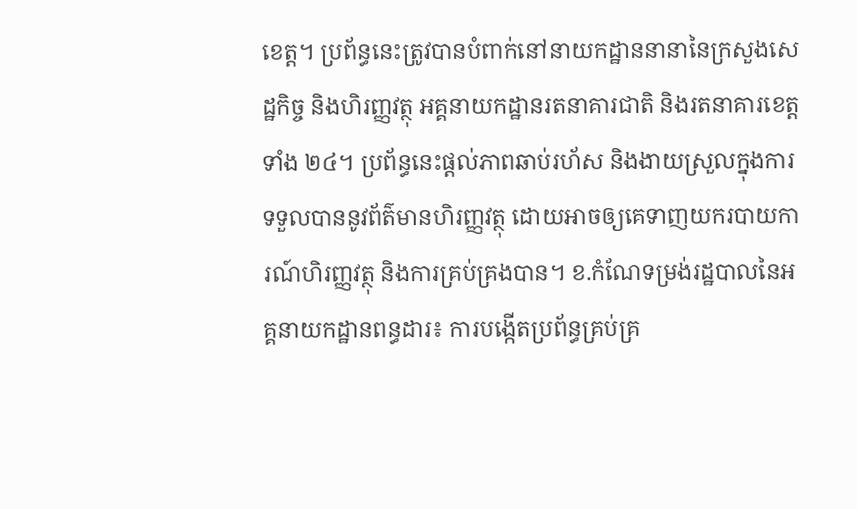ខេត្ត។ ប្រព័ន្ធនេះត្រូវបានបំពាក់នៅនាយកដ្ឋាននានានៃក្រសួងសេដ្ឋកិច្ច និងហិរញ្ញវត្ថុ អគ្គនាយកដ្ឋានរតនាគារជាតិ និងរតនាគារខេត្តទាំង ២៤។ ប្រព័ន្ធនេះផ្ដល់ភាពឆាប់រហ័ស និងងាយស្រួលក្នុងការទទួលបាននូវព័ត៌មានហិរញ្ញវត្ថុ ដោយអាចឲ្យគេទាញយករបាយការណ៍ហិរញ្ញវត្ថុ និងការគ្រប់គ្រងបាន។ ខ.កំណែទម្រង់រដ្ឋបាលនៃអគ្គនាយកដ្ឋានពន្ធដារ៖ ការបង្កើតប្រព័ន្ធគ្រប់គ្រ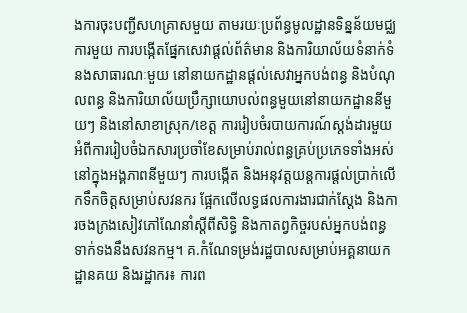ងការចុះបញ្ជីសហគ្រាសមួយ តាមរយៈប្រព័ន្ធមូលដ្ឋានទិន្នន័យមជ្ឈការមួយ ការបង្កើតផ្នែកសេវាផ្ដល់ព័ត៌មាន និងការិយាល័យទំនាក់ទំនងសាធារណៈមួយ នៅនាយកដ្ឋានផ្ដល់សេវាអ្នកបង់ពន្ធ និងបំណុលពន្ធ និងការិយាល័យប្រឹក្សាយោបល់ពន្ធមួយនៅនាយកដ្ឋាននីមួយៗ និងនៅសាខាស្រុក/ខេត្ត ការរៀបចំរបាយការណ៍ស្ដង់ដារមួយអំពីការរៀបចំឯកសារប្រចាំខែសម្រាប់រាល់ពន្ធគ្រប់ប្រភេទទាំងអស់ នៅក្នុងអង្គភាពនីមួយៗ ការបង្កើត និងអនុវត្តយន្តការផ្តល់ប្រាក់លើកទឹកចិត្តសម្រាប់សវនករ ផ្អែកលើលទ្ធផលការងារជាក់ស្ដែង និងការចងក្រងសៀវភៅណែនាំស្ដីពីសិទ្ធិ និងកាតព្វកិច្ចរបស់អ្នកបង់ពន្ធទាក់ទងនឹងសវនកម្ម។ គ.កំណែទម្រង់រដ្ឋបាលសម្រាប់អគ្គនាយកដ្ឋានគយ និងរដ្ឋាករ៖ ការព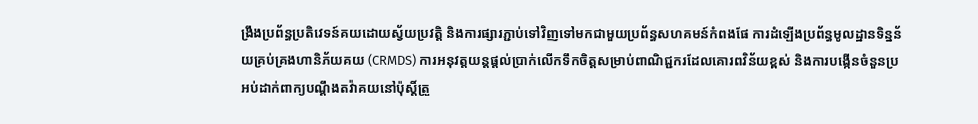ង្រឹងប្រព័ន្ធប្រតិវេទន៍គយដោយស្វ័យប្រវត្តិ និងការផ្សារភ្ជាប់ទៅវិញទៅមកជាមួយប្រព័ន្ធសហគមន៍កំពងផែ ការដំឡើងប្រព័ន្ធមូលដ្ឋានទិន្នន័យគ្រប់គ្រងហានិភ័យគយ (CRMDS) ការអនុវត្តយន្តផ្តល់ប្រាក់លើកទឹកចិត្តសម្រាប់ពាណិជ្ជករដែលគោរពវិន័យខ្ពស់ និងការបង្កើនចំនួនប្រអប់ដាក់ពាក្យបណ្ដឹងតវ៉ាគយនៅប៉ុស្តិ៍ត្រួ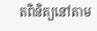តពិនិត្យនៅតាម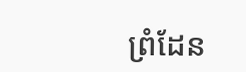ព្រំដែន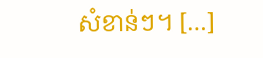សំខាន់ៗ។ […]